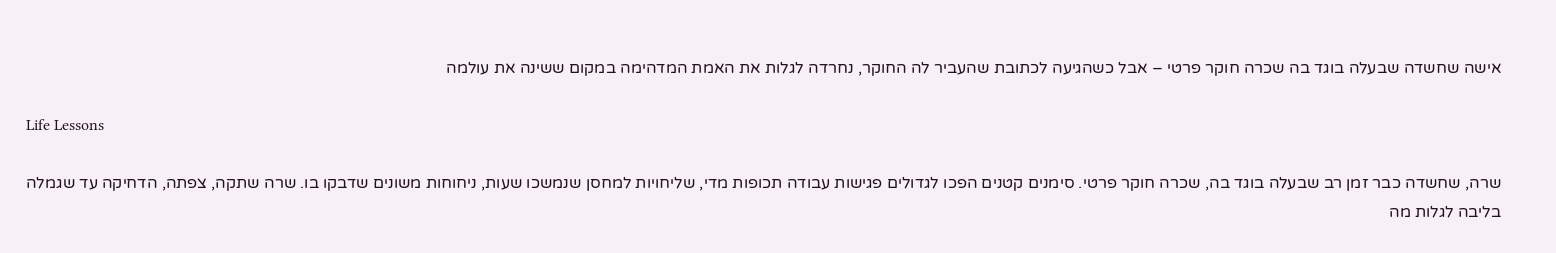אישה שחשדה שבעלה בוגד בה שכרה חוקר פרטי – אבל כשהגיעה לכתובת שהעביר לה החוקר, נחרדה לגלות את האמת המדהימה במקום ששינה את עולמה

Life Lessons

שרה, שחשדה כבר זמן רב שבעלה בוגד בה, שכרה חוקר פרטי. סימנים קטנים הפכו לגדולים פגישות עבודה תכופות מדי, שליחויות למחסן שנמשכו שעות, ניחוחות משונים שדבקו בו. שרה שתקה, צפתה, הדחיקה עד שגמלה בליבה לגלות מה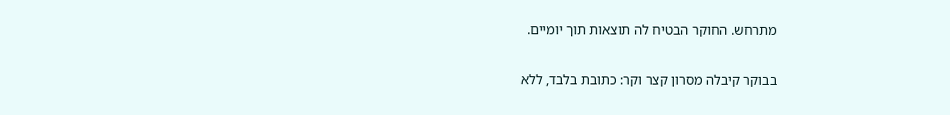מתרחש. החוקר הבטיח לה תוצאות תוך יומיים.

בבוקר קיבלה מסרון קצר וקר: כתובת בלבד, ללא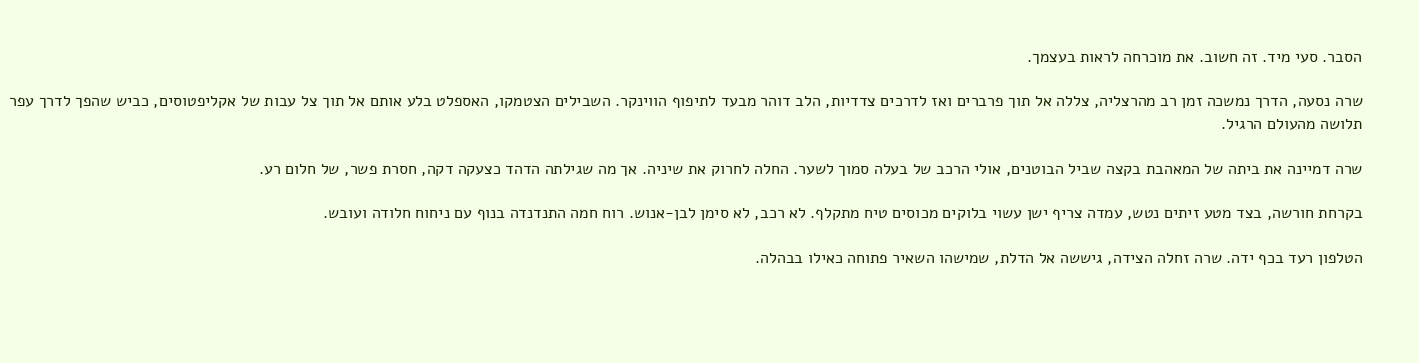הסבר. סעי מיד. זה חשוב. את מוכרחה לראות בעצמך.

שרה נסעה, הדרך נמשכה זמן רב מהרצליה, צללה אל תוך פרברים ואז לדרכים צדדיות, הלב דוהר מבעד לתיפוף הווינקר. השבילים הצטמקו, האספלט בלע אותם אל תוך צל עבות של אקליפטוסים, כביש שהפך לדרך עפר תלושה מהעולם הרגיל.

שרה דמיינה את ביתה של המאהבת בקצה שביל הבוטנים, אולי הרכב של בעלה סמוך לשער. החלה לחרוק את שיניה. אך מה שגילתה הדהד כצעקה דקה, חסרת פשר, של חלום רע.

בקרחת חורשה, בצד מטע זיתים נטש, עמדה צריף ישן עשוי בלוקים מכוסים טיח מתקלף. לא רכב, לא סימן לבן-אנוש. רוח חמה התנדנדה בנוף עם ניחוח חלודה ועובש.

הטלפון רעד בכף ידה. שרה זחלה הצידה, גיששה אל הדלת, שמישהו השאיר פתוחה כאילו בבהלה.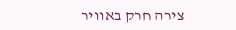צירה חרק באוויר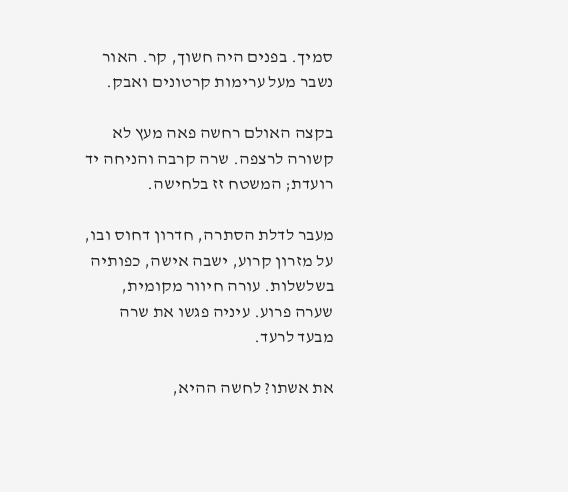סמיך. בפנים היה חשוך, קר. האור נשבר מעל ערימות קרטונים ואבק.

בקצה האולם רחשה פאה מעץ לא קשורה לרצפה. שרה קרבה והניחה יד רועדת; המשטח זז בלחישה.

מעבר לדלת הסתרה, חדרון דחוס ובו, על מזרון קרוע, ישבה אישה, כפותיה בשלשלות. עורה חיוור מקומית, שערה פרוע. עיניה פגשו את שרה מבעד לרעד.

את אשתו? לחשה ההיא,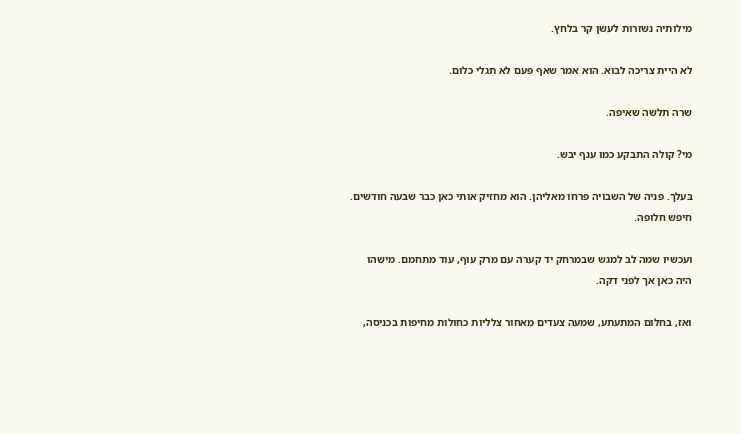מילותיה נשזרות לעשן קר בלחץ.

לא היית צריכה לבוא. הוא אמר שאף פעם לא תגלי כלום.

שרה תלשה שאיפה.

מי? קולה התבקע כמו ענף יבש.

בעלך. פניה של השבויה פרחו מאליהן. הוא מחזיק אותי כאן כבר שבעה חודשים. חיפש חלופה.

ועכשיו שמה לב למגש שבמרחק יד קערה עם מרק עוף, עוד מתחמם. מישהו היה כאן אך לפני דקה.

ואז, בחלום המתעתע, שמעה צעדים מאחור צלליות כחולות מחיפות בכניסה,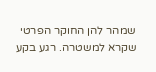שמהר להן החוקר הפרטי שקרא למשטרה. רגע בקע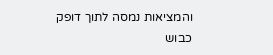והמציאות נמסה לתוך דופק כבוש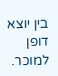בין יוצא דופן למוכר.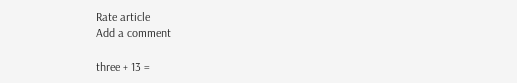Rate article
Add a comment

three + 13 =